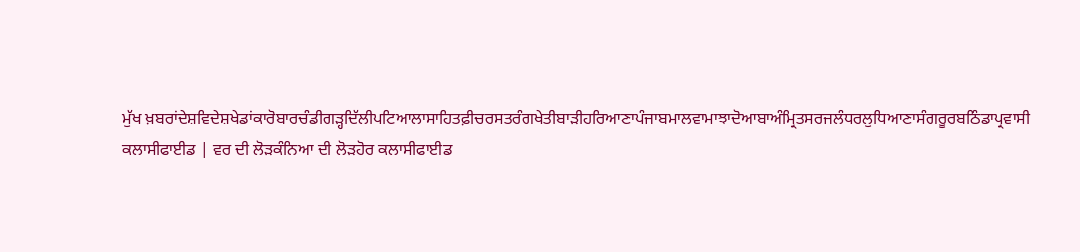ਮੁੱਖ ਖ਼ਬਰਾਂਦੇਸ਼ਵਿਦੇਸ਼ਖੇਡਾਂਕਾਰੋਬਾਰਚੰਡੀਗੜ੍ਹਦਿੱਲੀਪਟਿਆਲਾਸਾਹਿਤਫ਼ੀਚਰਸਤਰੰਗਖੇਤੀਬਾੜੀਹਰਿਆਣਾਪੰਜਾਬਮਾਲਵਾਮਾਝਾਦੋਆਬਾਅੰਮ੍ਰਿਤਸਰਜਲੰਧਰਲੁਧਿਆਣਾਸੰਗਰੂਰਬਠਿੰਡਾਪ੍ਰਵਾਸੀ
ਕਲਾਸੀਫਾਈਡ | ਵਰ ਦੀ ਲੋੜਕੰਨਿਆ ਦੀ ਲੋੜਹੋਰ ਕਲਾਸੀਫਾਈਡ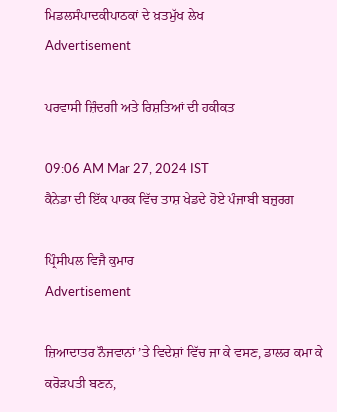ਮਿਡਲਸੰਪਾਦਕੀਪਾਠਕਾਂ ਦੇ ਖ਼ਤਮੁੱਖ ਲੇਖ
Advertisement

ਪਰਵਾਸੀ ਜ਼ਿੰਦਗੀ ਅਤੇ ਰਿਸ਼ਤਿਆਂ ਦੀ ਹਕੀਕਤ

09:06 AM Mar 27, 2024 IST
ਕੈਨੇਡਾ ਦੀ ਇੱਕ ਪਾਰਕ ਵਿੱਚ ਤਾਸ਼ ਖੇਡਦੇ ਹੋਏ ਪੰਜਾਬੀ ਬਜ਼ੁਰਗ

ਪ੍ਰਿੰਸੀਪਲ ਵਿਜੈ ਕੁਮਾਰ
Advertisement

ਜ਼ਿਆਦਾਤਰ ਨੌਜਵਾਨਾਂ ’ਤੇ ਵਿਦੇਸ਼ਾਂ ਵਿੱਚ ਜਾ ਕੇ ਵਸਣ, ਡਾਲਰ ਕਮਾ ਕੇ ਕਰੋੜਪਤੀ ਬਣਨ,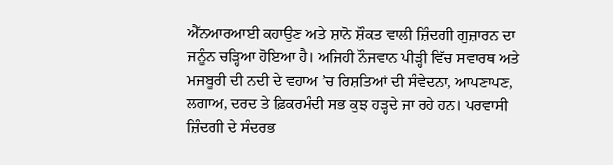ਐੱਨਆਰਆਈ ਕਹਾਉਣ ਅਤੇ ਸ਼ਾਨੋ ਸ਼ੌਕਤ ਵਾਲੀ ਜ਼ਿੰਦਗੀ ਗੁਜ਼ਾਰਨ ਦਾ ਜਨੂੰਨ ਚੜ੍ਹਿਆ ਹੋਇਆ ਹੈ। ਅਜਿਹੀ ਨੌਜਵਾਨ ਪੀੜ੍ਹੀ ਵਿੱਚ ਸਵਾਰਥ ਅਤੇ ਮਜਬੂਰੀ ਦੀ ਨਦੀ ਦੇ ਵਹਾਅ ’ਚ ਰਿਸ਼ਤਿਆਂ ਦੀ ਸੰਵੇਦਨਾ, ਆਪਣਾਪਣ, ਲਗਾਅ, ਦਰਦ ਤੇ ਫ਼ਿਕਰਮੰਦੀ ਸਭ ਕੁਝ ਹੜ੍ਹਦੇ ਜਾ ਰਹੇ ਹਨ। ਪਰਵਾਸੀ ਜ਼ਿੰਦਗੀ ਦੇ ਸੰਦਰਭ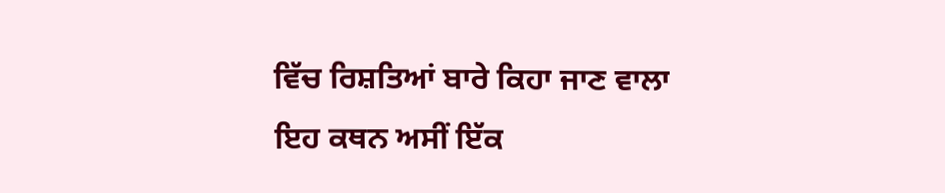ਵਿੱਚ ਰਿਸ਼ਤਿਆਂ ਬਾਰੇ ਕਿਹਾ ਜਾਣ ਵਾਲਾ ਇਹ ਕਥਨ ਅਸੀਂ ਇੱਕ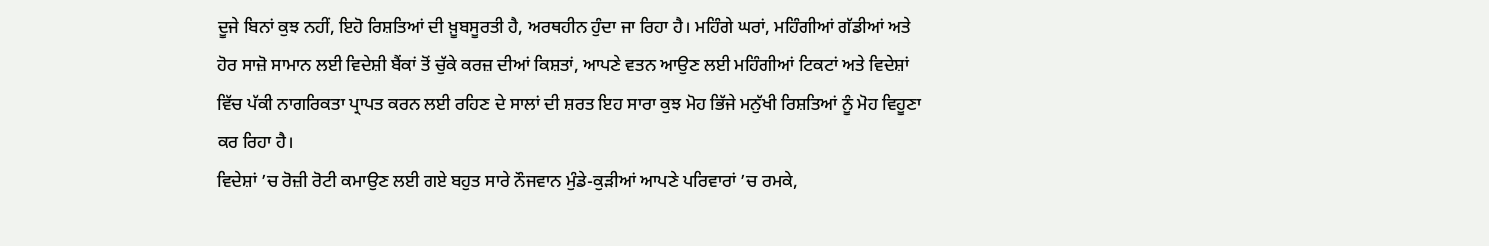ਦੂਜੇ ਬਿਨਾਂ ਕੁਝ ਨਹੀਂ, ਇਹੋ ਰਿਸ਼ਤਿਆਂ ਦੀ ਖ਼ੂਬਸੂਰਤੀ ਹੈ, ਅਰਥਹੀਨ ਹੁੰਦਾ ਜਾ ਰਿਹਾ ਹੈ। ਮਹਿੰਗੇ ਘਰਾਂ, ਮਹਿੰਗੀਆਂ ਗੱਡੀਆਂ ਅਤੇ ਹੋਰ ਸਾਜ਼ੋ ਸਾਮਾਨ ਲਈ ਵਿਦੇਸ਼ੀ ਬੈਂਕਾਂ ਤੋਂ ਚੁੱਕੇ ਕਰਜ਼ ਦੀਆਂ ਕਿਸ਼ਤਾਂ, ਆਪਣੇ ਵਤਨ ਆਉਣ ਲਈ ਮਹਿੰਗੀਆਂ ਟਿਕਟਾਂ ਅਤੇ ਵਿਦੇਸ਼ਾਂ ਵਿੱਚ ਪੱਕੀ ਨਾਗਰਿਕਤਾ ਪ੍ਰਾਪਤ ਕਰਨ ਲਈ ਰਹਿਣ ਦੇ ਸਾਲਾਂ ਦੀ ਸ਼ਰਤ ਇਹ ਸਾਰਾ ਕੁਝ ਮੋਹ ਭਿੱਜੇ ਮਨੁੱਖੀ ਰਿਸ਼ਤਿਆਂ ਨੂੰ ਮੋਹ ਵਿਹੂਣਾ ਕਰ ਰਿਹਾ ਹੈ।
ਵਿਦੇਸ਼ਾਂ ’ਚ ਰੋਜ਼ੀ ਰੋਟੀ ਕਮਾਉਣ ਲਈ ਗਏ ਬਹੁਤ ਸਾਰੇ ਨੌਜਵਾਨ ਮੁੰਡੇ-ਕੁੜੀਆਂ ਆਪਣੇ ਪਰਿਵਾਰਾਂ ’ਚ ਰਮਕੇ,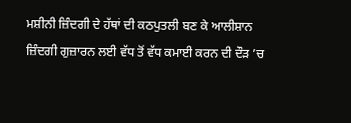ਮਸ਼ੀਨੀ ਜ਼ਿੰਦਗੀ ਦੇ ਹੱਥਾਂ ਦੀ ਕਠਪੁਤਲੀ ਬਣ ਕੇ ਆਲੀਸ਼ਾਨ ਜ਼ਿੰਦਗੀ ਗੁਜ਼ਾਰਨ ਲਈ ਵੱਧ ਤੋਂ ਵੱਧ ਕਮਾਈ ਕਰਨ ਦੀ ਦੌੜ ’ਚ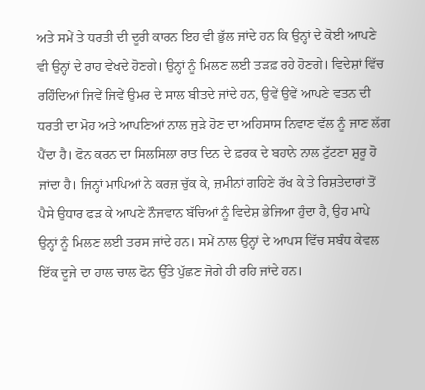ਅਤੇ ਸਮੇਂ ਤੇ ਧਰਤੀ ਦੀ ਦੂਰੀ ਕਾਰਨ ਇਹ ਵੀ ਭੁੱਲ ਜਾਂਦੇ ਹਨ ਕਿ ਉਨ੍ਹਾਂ ਦੇ ਕੋਈ ਆਪਣੇ ਵੀ ਉਨ੍ਹਾਂ ਦੇ ਰਾਹ ਵੇਖਦੇ ਹੋਣਗੇ। ਉਨ੍ਹਾਂ ਨੂੰ ਮਿਲਣ ਲਈ ਤੜਫ਼ ਰਹੇ ਹੋਣਗੇ। ਵਿਦੇਸ਼ਾਂ ਵਿੱਚ ਰਹਿੰਦਿਆਂ ਜਿਵੇਂ ਜਿਵੇਂ ਉਮਰ ਦੇ ਸਾਲ ਬੀਤਦੇ ਜਾਂਦੇ ਹਨ, ਉਵੇਂ ਉਵੇਂ ਆਪਣੇ ਵਤਨ ਦੀ ਧਰਤੀ ਦਾ ਮੋਹ ਅਤੇ ਆਪਣਿਆਂ ਨਾਲ ਜੁੜੇ ਹੋਣ ਦਾ ਅਹਿਸਾਸ ਨਿਵਾਣ ਵੱਲ ਨੂੰ ਜਾਣ ਲੱਗ ਪੈਂਦਾ ਹੈ। ਫੋਨ ਕਰਨ ਦਾ ਸਿਲਸਿਲਾ ਰਾਤ ਦਿਨ ਦੇ ਫ਼ਰਕ ਦੇ ਬਹਾਨੇ ਨਾਲ ਟੁੱਟਣਾ ਸ਼ੁਰੂ ਹੋ ਜਾਂਦਾ ਹੈ। ਜਿਨ੍ਹਾਂ ਮਾਪਿਆਂ ਨੇ ਕਰਜ਼ ਚੁੱਕ ਕੇ, ਜ਼ਮੀਨਾਂ ਗਹਿਣੇ ਰੱਖ ਕੇ ਤੇ ਰਿਸ਼ਤੇਦਾਰਾਂ ਤੋਂ ਪੈਸੇ ਉਧਾਰ ਫੜ ਕੇ ਆਪਣੇ ਨੌਜਵਾਨ ਬੱਚਿਆਂ ਨੂੰ ਵਿਦੇਸ਼ ਭੇਜਿਆ ਹੁੰਦਾ ਹੈ, ਉਹ ਮਾਪੇ ਉਨ੍ਹਾਂ ਨੂੰ ਮਿਲਣ ਲਈ ਤਰਸ ਜਾਂਦੇ ਹਨ। ਸਮੇਂ ਨਾਲ ਉਨ੍ਹਾਂ ਦੇ ਆਪਸ ਵਿੱਚ ਸਬੰਧ ਕੇਵਲ ਇੱਕ ਦੂਜੇ ਦਾ ਹਾਲ ਚਾਲ ਫੋਨ ਉੱਤੇ ਪੁੱਛਣ ਜੋਗੇ ਹੀ ਰਹਿ ਜਾਂਦੇ ਹਨ।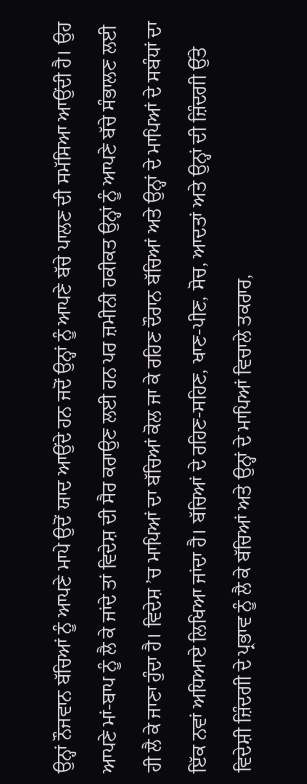ਉਨ੍ਹਾਂ ਨੌਜਵਾਨ ਬੱਚਿਆਂ ਨੂੰ ਆਪਣੇ ਮਾਪੇ ਉਦੋਂ ਯਾਦ ਆਉਂਦੇ ਹਨ ਜਦੋਂ ਉਨ੍ਹਾਂ ਨੂੰ ਆਪਣੇ ਬੱਚੇ ਪਾਲਣ ਦੀ ਸਮੱਸਿਆ ਆਉਂਦੀ ਹੈ। ਉਹ ਆਪਣੇ ਮਾਂ-ਬਾਪ ਨੂੰ ਲੈ ਕੇ ਜਾਂਦੇ ਤਾਂ ਵਿਦੇਸ਼ ਦੀ ਸੈਰ ਕਰਾਉਣ ਲਈ ਹਨ ਪਰ ਜ਼ਮੀਨੀ ਹਕੀਕਤ ਉਨ੍ਹਾਂ ਨੂੰ ਆਪਣੇ ਬੱਚੇ ਸੰਭਾਲਣ ਲਈ ਹੀ ਲੈ ਕੇ ਜਾਣਾ ਹੁੰਦਾ ਹੈ। ਵਿਦੇਸ਼ ’ਚ ਮਾਪਿਆਂ ਦਾ ਬੱਚਿਆਂ ਕੋਲ ਜਾ ਕੇ ਰਹਿਣ ਦੌਰਾਨ ਬੱਚਿਆਂ ਅਤੇ ਉਨ੍ਹਾਂ ਦੇ ਮਾਪਿਆਂ ਦੇ ਸਬੰਧਾਂ ਦਾ ਇੱਕ ਨਵਾਂ ਅਧਿਆਏ ਲਿਖਿਆ ਜਾਂਦਾ ਹੈ। ਬੱਚਿਆਂ ਦੇ ਰਹਿਣ-ਸਹਿਣ, ਖਾਣ-ਪੀਣ, ਸੋਚ, ਆਦਤਾਂ ਅਤੇ ਉਨ੍ਹਾਂ ਦੀ ਜ਼ਿੰਦਗੀ ਉੱਤੇ ਵਿਦੇਸ਼ੀ ਜ਼ਿੰਦਗੀ ਦੇ ਪ੍ਰਭਾਵ ਨੂੰ ਲੈ ਕੇ ਬੱਚਿਆਂ ਅਤੇ ਉਨ੍ਹਾਂ ਦੇ ਮਾਪਿਆਂ ਵਿਚਾਲੇ ਤਕਰਾਰ,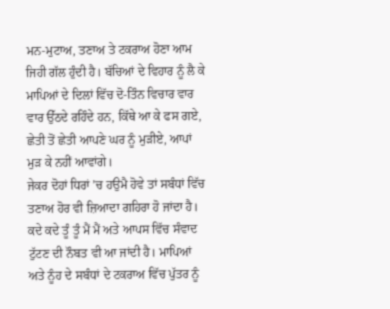ਮਨ-ਮੁਟਾਅ, ਤਣਾਅ ਤੇ ਟਕਰਾਅ ਹੋਣਾ ਆਮ ਜਿਹੀ ਗੱਲ ਹੁੰਦੀ ਹੈ। ਬੱਚਿਆਂ ਦੇ ਵਿਹਾਰ ਨੂੰ ਲੈ ਕੇ ਮਾਪਿਆਂ ਦੇ ਦਿਲਾਂ ਵਿੱਚ ਦੋ-ਤਿੰਨ ਵਿਚਾਰ ਵਾਰ ਵਾਰ ਉੱਠਦੇ ਰਹਿੰਦੇ ਹਨ, ਕਿੱਥੇ ਆ ਕੇ ਫਸ ਗਏ, ਛੇਤੀ ਤੋਂ ਛੇਤੀ ਆਪਣੇ ਘਰ ਨੂੰ ਮੁੜੀਏ, ਆਪਾਂ ਮੁੜ ਕੇ ਨਹੀਂ ਆਵਾਂਗੇ।
ਜੇਕਰ ਦੋਹਾਂ ਧਿਰਾਂ ’ਚ ਹਉਮੈ ਹੋਵੇ ਤਾਂ ਸਬੰਧਾਂ ਵਿੱਚ ਤਣਾਅ ਹੋਰ ਵੀ ਜ਼ਿਆਦਾ ਗਹਿਰਾ ਹੋ ਜਾਂਦਾ ਹੈ। ਕਦੇ ਕਦੇ ਤੂੰ ਤੂੰ ਮੈਂ ਮੈਂ ਅਤੇ ਆਪਸ ਵਿੱਚ ਸੰਵਾਦ ਟੁੱਟਣ ਦੀ ਨੌਬਤ ਵੀ ਆ ਜਾਂਦੀ ਹੈ। ਮਾਪਿਆਂ ਅਤੇ ਨੂੰਹ ਦੇ ਸਬੰਧਾਂ ਦੇ ਟਕਰਾਅ ਵਿੱਚ ਪੁੱਤਰ ਨੂੰ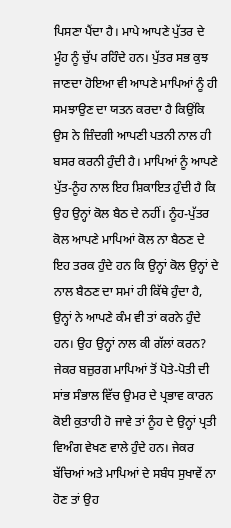ਪਿਸਣਾ ਪੈਂਦਾ ਹੈ। ਮਾਪੇ ਆਪਣੇ ਪੁੱਤਰ ਦੇ ਮੂੰਹ ਨੂੰ ਚੁੱਪ ਰਹਿੰਦੇ ਹਨ। ਪੁੱਤਰ ਸਭ ਕੁਝ ਜਾਣਦਾ ਹੋਇਆ ਵੀ ਆਪਣੇ ਮਾਪਿਆਂ ਨੂੰ ਹੀ ਸਮਝਾਉਣ ਦਾ ਯਤਨ ਕਰਦਾ ਹੈ ਕਿਉਂਕਿ ਉਸ ਨੇ ਜ਼ਿੰਦਗੀ ਆਪਣੀ ਪਤਨੀ ਨਾਲ ਹੀ ਬਸਰ ਕਰਨੀ ਹੁੰਦੀ ਹੈ। ਮਾਪਿਆਂ ਨੂੰ ਆਪਣੇ ਪੁੱਤ-ਨੂੰਹ ਨਾਲ ਇਹ ਸ਼ਿਕਾਇਤ ਹੁੰਦੀ ਹੈ ਕਿ ਉਹ ਉਨ੍ਹਾਂ ਕੋਲ ਬੈਠ ਦੇ ਨਹੀਂ। ਨੂੰਹ-ਪੁੱਤਰ ਕੋਲ ਆਪਣੇ ਮਾਪਿਆਂ ਕੋਲ ਨਾ ਬੈਠਣ ਦੇ ਇਹ ਤਰਕ ਹੁੰਦੇ ਹਨ ਕਿ ਉਨ੍ਹਾਂ ਕੋਲ ਉਨ੍ਹਾਂ ਦੇ ਨਾਲ ਬੈਠਣ ਦਾ ਸਮਾਂ ਹੀ ਕਿੱਥੇ ਹੁੰਦਾ ਹੈ, ਉਨ੍ਹਾਂ ਨੇ ਆਪਣੇ ਕੰਮ ਵੀ ਤਾਂ ਕਰਨੇ ਹੁੰਦੇ ਹਨ। ਉਹ ਉਨ੍ਹਾਂ ਨਾਲ ਕੀ ਗੱਲਾਂ ਕਰਨ?
ਜੇਕਰ ਬਜ਼ੁਰਗ ਮਾਪਿਆਂ ਤੋਂ ਪੋਤੇ-ਪੋਤੀ ਦੀ ਸਾਂਭ ਸੰਭਾਲ ਵਿੱਚ ਉਮਰ ਦੇ ਪ੍ਰਭਾਵ ਕਾਰਨ ਕੋਈ ਕੁਤਾਹੀ ਹੋ ਜਾਵੇ ਤਾਂ ਨੂੰਹ ਦੇ ਉਨ੍ਹਾਂ ਪ੍ਰਤੀ ਵਿਅੰਗ ਵੇਖਣ ਵਾਲੇ ਹੁੰਦੇ ਹਨ। ਜੇਕਰ ਬੱਚਿਆਂ ਅਤੇ ਮਾਪਿਆਂ ਦੇ ਸਬੰਧ ਸੁਖਾਵੇਂ ਨਾ ਹੋਣ ਤਾਂ ਉਹ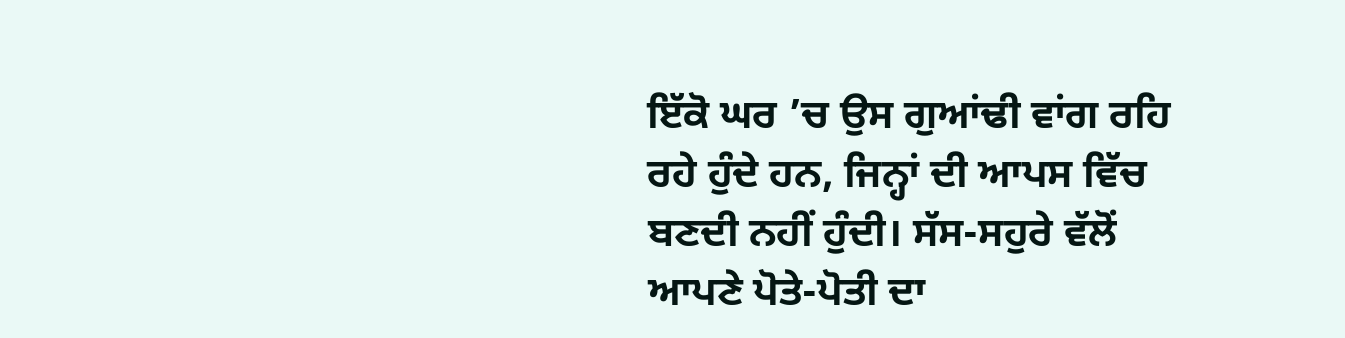ਇੱਕੋ ਘਰ ’ਚ ਉਸ ਗੁਆਂਢੀ ਵਾਂਗ ਰਹਿ ਰਹੇ ਹੁੰਦੇ ਹਨ, ਜਿਨ੍ਹਾਂ ਦੀ ਆਪਸ ਵਿੱਚ ਬਣਦੀ ਨਹੀਂ ਹੁੰਦੀ। ਸੱਸ-ਸਹੁਰੇ ਵੱਲੋਂ ਆਪਣੇ ਪੋਤੇ-ਪੋਤੀ ਦਾ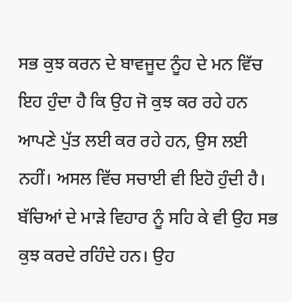ਸਭ ਕੁਝ ਕਰਨ ਦੇ ਬਾਵਜੂਦ ਨੂੰਹ ਦੇ ਮਨ ਵਿੱਚ ਇਹ ਹੁੰਦਾ ਹੈ ਕਿ ਉਹ ਜੋ ਕੁਝ ਕਰ ਰਹੇ ਹਨ ਆਪਣੇ ਪੁੱਤ ਲਈ ਕਰ ਰਹੇ ਹਨ, ਉਸ ਲਈ ਨਹੀਂ। ਅਸਲ ਵਿੱਚ ਸਚਾਈ ਵੀ ਇਹੋ ਹੁੰਦੀ ਹੈ। ਬੱਚਿਆਂ ਦੇ ਮਾੜੇ ਵਿਹਾਰ ਨੂੰ ਸਹਿ ਕੇ ਵੀ ਉਹ ਸਭ ਕੁਝ ਕਰਦੇ ਰਹਿੰਦੇ ਹਨ। ਉਹ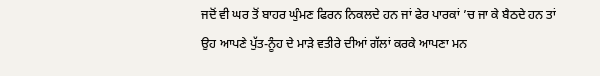ਜਦੋਂ ਵੀ ਘਰ ਤੋਂ ਬਾਹਰ ਘੁੰਮਣ ਫਿਰਨ ਨਿਕਲਦੇ ਹਨ ਜਾਂ ਫੇਰ ਪਾਰਕਾਂ ’ਚ ਜਾ ਕੇ ਬੈਠਦੇ ਹਨ ਤਾਂ ਉਹ ਆਪਣੇ ਪੁੱਤ-ਨੂੰਹ ਦੇ ਮਾੜੇ ਵਤੀਰੇ ਦੀਆਂ ਗੱਲਾਂ ਕਰਕੇ ਆਪਣਾ ਮਨ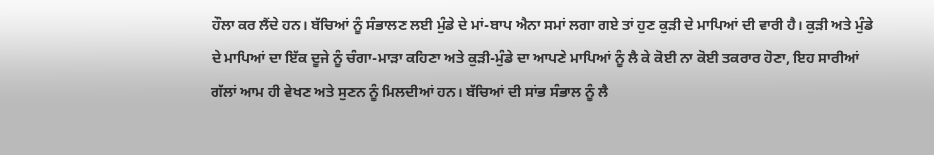ਹੌਲਾ ਕਰ ਲੈਂਦੇ ਹਨ। ਬੱਚਿਆਂ ਨੂੰ ਸੰਭਾਲਣ ਲਈ ਮੁੰਡੇ ਦੇ ਮਾਂ-ਬਾਪ ਐਨਾ ਸਮਾਂ ਲਗਾ ਗਏ ਤਾਂ ਹੁਣ ਕੁੜੀ ਦੇ ਮਾਪਿਆਂ ਦੀ ਵਾਰੀ ਹੈ। ਕੁੜੀ ਅਤੇ ਮੁੰਡੇ ਦੇ ਮਾਪਿਆਂ ਦਾ ਇੱਕ ਦੂਜੇ ਨੂੰ ਚੰਗਾ-ਮਾੜਾ ਕਹਿਣਾ ਅਤੇ ਕੁੜੀ-ਮੁੰਡੇ ਦਾ ਆਪਣੇ ਮਾਪਿਆਂ ਨੂੰ ਲੈ ਕੇ ਕੋਈ ਨਾ ਕੋਈ ਤਕਰਾਰ ਹੋਣਾ, ਇਹ ਸਾਰੀਆਂ ਗੱਲਾਂ ਆਮ ਹੀ ਵੇਖਣ ਅਤੇ ਸੁਣਨ ਨੂੰ ਮਿਲਦੀਆਂ ਹਨ। ਬੱਚਿਆਂ ਦੀ ਸਾਂਭ ਸੰਭਾਲ ਨੂੰ ਲੈ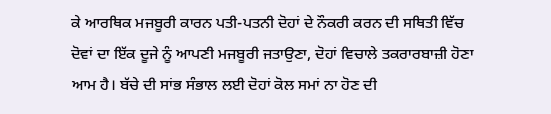ਕੇ ਆਰਥਿਕ ਮਜਬੂਰੀ ਕਾਰਨ ਪਤੀ-ਪਤਨੀ ਦੋਹਾਂ ਦੇ ਨੌਕਰੀ ਕਰਨ ਦੀ ਸਥਿਤੀ ਵਿੱਚ ਦੋਵਾਂ ਦਾ ਇੱਕ ਦੂਜੇ ਨੂੰ ਆਪਣੀ ਮਜਬੂਰੀ ਜਤਾਉਣਾ, ਦੋਹਾਂ ਵਿਚਾਲੇ ਤਕਰਾਰਬਾਜ਼ੀ ਹੋਣਾ ਆਮ ਹੈ। ਬੱਚੇ ਦੀ ਸਾਂਭ ਸੰਭਾਲ ਲਈ ਦੋਹਾਂ ਕੋਲ ਸਮਾਂ ਨਾ ਹੋਣ ਦੀ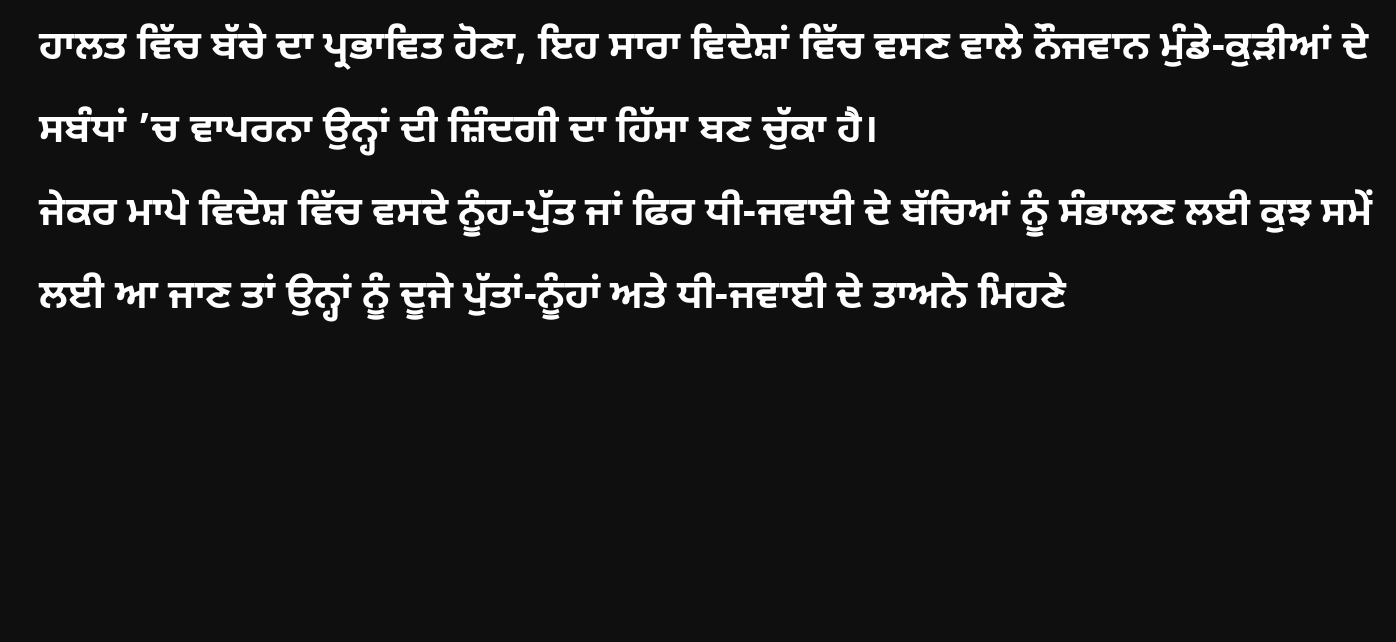ਹਾਲਤ ਵਿੱਚ ਬੱਚੇ ਦਾ ਪ੍ਰਭਾਵਿਤ ਹੋਣਾ, ਇਹ ਸਾਰਾ ਵਿਦੇਸ਼ਾਂ ਵਿੱਚ ਵਸਣ ਵਾਲੇ ਨੌਜਵਾਨ ਮੁੰਡੇ-ਕੁੜੀਆਂ ਦੇ ਸਬੰਧਾਂ ’ਚ ਵਾਪਰਨਾ ਉਨ੍ਹਾਂ ਦੀ ਜ਼ਿੰਦਗੀ ਦਾ ਹਿੱਸਾ ਬਣ ਚੁੱਕਾ ਹੈ।
ਜੇਕਰ ਮਾਪੇ ਵਿਦੇਸ਼ ਵਿੱਚ ਵਸਦੇ ਨੂੰਹ-ਪੁੱਤ ਜਾਂ ਫਿਰ ਧੀ-ਜਵਾਈ ਦੇ ਬੱਚਿਆਂ ਨੂੰ ਸੰਭਾਲਣ ਲਈ ਕੁਝ ਸਮੇਂ ਲਈ ਆ ਜਾਣ ਤਾਂ ਉਨ੍ਹਾਂ ਨੂੰ ਦੂਜੇ ਪੁੱਤਾਂ-ਨੂੰਹਾਂ ਅਤੇ ਧੀ-ਜਵਾਈ ਦੇ ਤਾਅਨੇ ਮਿਹਣੇ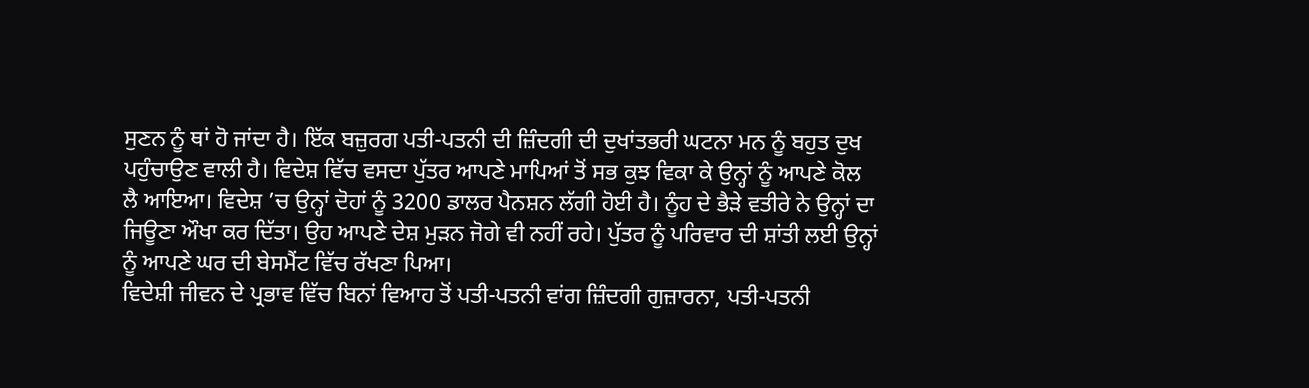ਸੁਣਨ ਨੂੰ ਥਾਂ ਹੋ ਜਾਂਦਾ ਹੈ। ਇੱਕ ਬਜ਼ੁਰਗ ਪਤੀ-ਪਤਨੀ ਦੀ ਜ਼ਿੰਦਗੀ ਦੀ ਦੁਖਾਂਤਭਰੀ ਘਟਨਾ ਮਨ ਨੂੰ ਬਹੁਤ ਦੁਖ ਪਹੁੰਚਾਉਣ ਵਾਲੀ ਹੈ। ਵਿਦੇਸ਼ ਵਿੱਚ ਵਸਦਾ ਪੁੱਤਰ ਆਪਣੇ ਮਾਪਿਆਂ ਤੋਂ ਸਭ ਕੁਝ ਵਿਕਾ ਕੇ ਉਨ੍ਹਾਂ ਨੂੰ ਆਪਣੇ ਕੋਲ ਲੈ ਆਇਆ। ਵਿਦੇਸ਼ ’ਚ ਉਨ੍ਹਾਂ ਦੋਹਾਂ ਨੂੰ 3200 ਡਾਲਰ ਪੈਨਸ਼ਨ ਲੱਗੀ ਹੋਈ ਹੈ। ਨੂੰਹ ਦੇ ਭੈੜੇ ਵਤੀਰੇ ਨੇ ਉਨ੍ਹਾਂ ਦਾ ਜਿਊਣਾ ਔਖਾ ਕਰ ਦਿੱਤਾ। ਉਹ ਆਪਣੇ ਦੇਸ਼ ਮੁੜਨ ਜੋਗੇ ਵੀ ਨਹੀਂ ਰਹੇ। ਪੁੱਤਰ ਨੂੰ ਪਰਿਵਾਰ ਦੀ ਸ਼ਾਂਤੀ ਲਈ ਉਨ੍ਹਾਂ ਨੂੰ ਆਪਣੇ ਘਰ ਦੀ ਬੇਸਮੈਂਟ ਵਿੱਚ ਰੱਖਣਾ ਪਿਆ।
ਵਿਦੇਸ਼ੀ ਜੀਵਨ ਦੇ ਪ੍ਰਭਾਵ ਵਿੱਚ ਬਿਨਾਂ ਵਿਆਹ ਤੋਂ ਪਤੀ-ਪਤਨੀ ਵਾਂਗ ਜ਼ਿੰਦਗੀ ਗੁਜ਼ਾਰਨਾ, ਪਤੀ-ਪਤਨੀ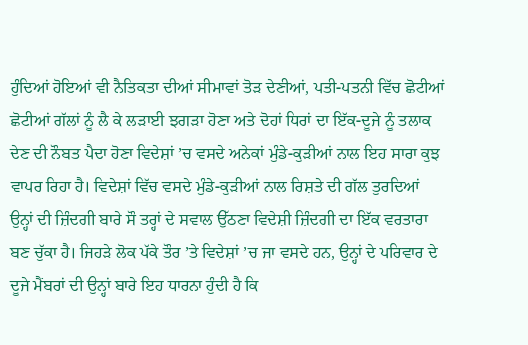ਹੁੰਦਿਆਂ ਹੋਇਆਂ ਵੀ ਨੈਤਿਕਤਾ ਦੀਆਂ ਸੀਮਾਵਾਂ ਤੋੜ ਦੇਣੀਆਂ, ਪਤੀ-ਪਤਨੀ ਵਿੱਚ ਛੋਟੀਆਂ ਛੋਟੀਆਂ ਗੱਲਾਂ ਨੂੰ ਲੈ ਕੇ ਲੜਾਈ ਝਗੜਾ ਹੋਣਾ ਅਤੇ ਦੋਹਾਂ ਧਿਰਾਂ ਦਾ ਇੱਕ-ਦੂਜੇ ਨੂੰ ਤਲਾਕ ਦੇਣ ਦੀ ਨੌਬਤ ਪੈਦਾ ਹੋਣਾ ਵਿਦੇਸ਼ਾਂ ’ਚ ਵਸਦੇ ਅਨੇਕਾਂ ਮੁੰਡੇ-ਕੁੜੀਆਂ ਨਾਲ ਇਹ ਸਾਰਾ ਕੁਝ ਵਾਪਰ ਰਿਹਾ ਹੈ। ਵਿਦੇਸ਼ਾਂ ਵਿੱਚ ਵਸਦੇ ਮੁੰਡੇ-ਕੁੜੀਆਂ ਨਾਲ ਰਿਸ਼ਤੇ ਦੀ ਗੱਲ ਤੁਰਦਿਆਂ ਉਨ੍ਹਾਂ ਦੀ ਜ਼ਿੰਦਗੀ ਬਾਰੇ ਸੌ ਤਰ੍ਹਾਂ ਦੇ ਸਵਾਲ ਉੱਠਣਾ ਵਿਦੇਸ਼ੀ ਜ਼ਿੰਦਗੀ ਦਾ ਇੱਕ ਵਰਤਾਰਾ ਬਣ ਚੁੱਕਾ ਹੈ। ਜਿਹੜੇ ਲੋਕ ਪੱਕੇ ਤੌਰ ’ਤੇ ਵਿਦੇਸ਼ਾਂ ’ਚ ਜਾ ਵਸਦੇ ਹਨ, ਉਨ੍ਹਾਂ ਦੇ ਪਰਿਵਾਰ ਦੇ ਦੂਜੇ ਮੈਂਬਰਾਂ ਦੀ ਉਨ੍ਹਾਂ ਬਾਰੇ ਇਹ ਧਾਰਨਾ ਹੁੰਦੀ ਹੈ ਕਿ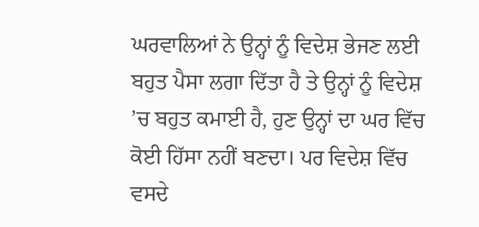ਘਰਵਾਲਿਆਂ ਨੇ ਉਨ੍ਹਾਂ ਨੂੰ ਵਿਦੇਸ਼ ਭੇਜਣ ਲਈ ਬਹੁਤ ਪੈਸਾ ਲਗਾ ਦਿੱਤਾ ਹੈ ਤੇ ਉਨ੍ਹਾਂ ਨੂੰ ਵਿਦੇਸ਼ ’ਚ ਬਹੁਤ ਕਮਾਈ ਹੈ, ਹੁਣ ਉਨ੍ਹਾਂ ਦਾ ਘਰ ਵਿੱਚ ਕੋਈ ਹਿੱਸਾ ਨਹੀਂ ਬਣਦਾ। ਪਰ ਵਿਦੇਸ਼ ਵਿੱਚ ਵਸਦੇ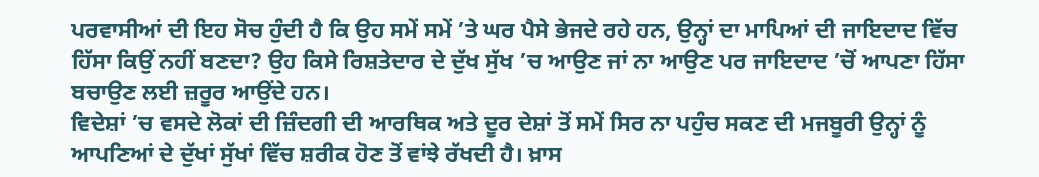ਪਰਵਾਸੀਆਂ ਦੀ ਇਹ ਸੋਚ ਹੁੰਦੀ ਹੈ ਕਿ ਉਹ ਸਮੇਂ ਸਮੇਂ ’ਤੇ ਘਰ ਪੈਸੇ ਭੇਜਦੇ ਰਹੇ ਹਨ, ਉਨ੍ਹਾਂ ਦਾ ਮਾਪਿਆਂ ਦੀ ਜਾਇਦਾਦ ਵਿੱਚ ਹਿੱਸਾ ਕਿਉਂ ਨਹੀਂ ਬਣਦਾ? ਉਹ ਕਿਸੇ ਰਿਸ਼ਤੇਦਾਰ ਦੇ ਦੁੱਖ ਸੁੱਖ ’ਚ ਆਉਣ ਜਾਂ ਨਾ ਆਉਣ ਪਰ ਜਾਇਦਾਦ ’ਚੋਂ ਆਪਣਾ ਹਿੱਸਾ ਬਚਾਉਣ ਲਈ ਜ਼ਰੂਰ ਆਉਂਦੇ ਹਨ।
ਵਿਦੇਸ਼ਾਂ ’ਚ ਵਸਦੇ ਲੋਕਾਂ ਦੀ ਜ਼ਿੰਦਗੀ ਦੀ ਆਰਥਿਕ ਅਤੇ ਦੂਰ ਦੇਸ਼ਾਂ ਤੋਂ ਸਮੇਂ ਸਿਰ ਨਾ ਪਹੁੰਚ ਸਕਣ ਦੀ ਮਜਬੂਰੀ ਉਨ੍ਹਾਂ ਨੂੰ ਆਪਣਿਆਂ ਦੇ ਦੁੱਖਾਂ ਸੁੱਖਾਂ ਵਿੱਚ ਸ਼ਰੀਕ ਹੋਣ ਤੋਂ ਵਾਂਝੇ ਰੱਖਦੀ ਹੈ। ਖ਼ਾਸ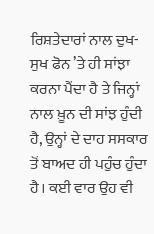ਰਿਸ਼ਤੇਦਾਰਾਂ ਨਾਲ ਦੁਖ-ਸੁਖ ਫੋਨ ’ਤੇ ਹੀ ਸਾਂਝਾ ਕਰਨਾ ਪੈਂਦਾ ਹੈ ਤੇ ਜਿਨ੍ਹਾਂ ਨਾਲ ਖ਼ੂਨ ਦੀ ਸਾਂਝ ਹੁੰਦੀ ਹੈ, ਉਨ੍ਹਾਂ ਦੇ ਦਾਹ ਸਸਕਾਰ ਤੋਂ ਬਾਅਦ ਹੀ ਪਹੁੰਚ ਹੁੰਦਾ ਹੈ। ਕਈ ਵਾਰ ਉਹ ਵੀ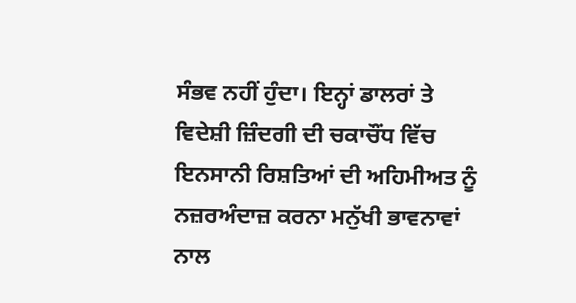ਸੰਭਵ ਨਹੀਂ ਹੁੰਦਾ। ਇਨ੍ਹਾਂ ਡਾਲਰਾਂ ਤੇ ਵਿਦੇਸ਼ੀ ਜ਼ਿੰਦਗੀ ਦੀ ਚਕਾਚੌਂਧ ਵਿੱਚ ਇਨਸਾਨੀ ਰਿਸ਼ਤਿਆਂ ਦੀ ਅਹਿਮੀਅਤ ਨੂੰ ਨਜ਼ਰਅੰਦਾਜ਼ ਕਰਨਾ ਮਨੁੱਖੀ ਭਾਵਨਾਵਾਂ ਨਾਲ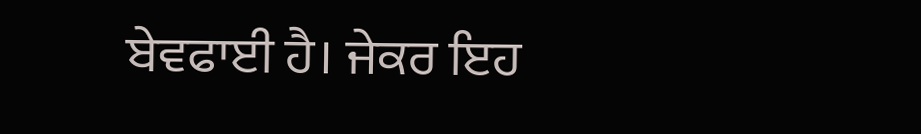ਬੇਵਫਾਈ ਹੈ। ਜੇਕਰ ਇਹ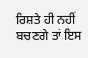ਰਿਸ਼ਤੇ ਹੀ ਨਹੀਂ ਬਚਣਗੇ ਤਾਂ ਇਸ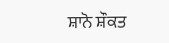ਸ਼ਾਨੋ ਸ਼ੌਕਤ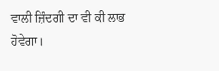ਵਾਲੀ ਜ਼ਿੰਦਗੀ ਦਾ ਵੀ ਕੀ ਲਾਭ ਹੋਵੇਗਾ।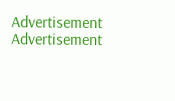Advertisement
Advertisement